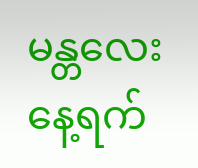မန္တလေး နေ့ရက်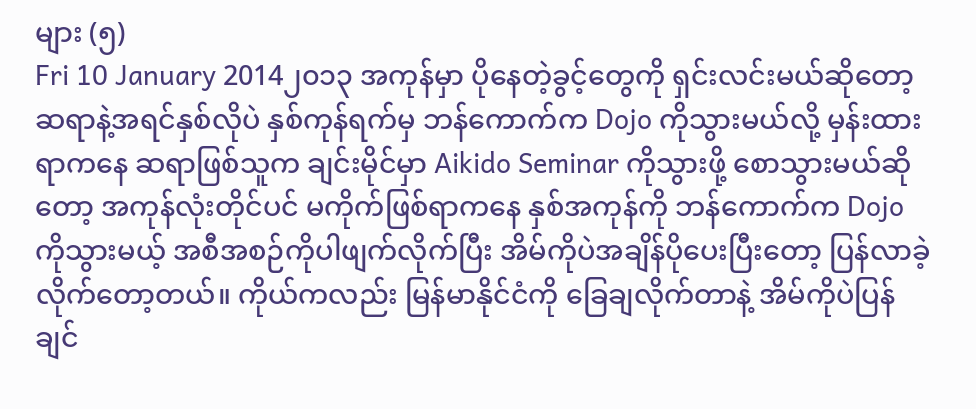များ (၅)
Fri 10 January 2014၂၀၁၃ အကုန်မှာ ပိုနေတဲ့ခွင့်တွေကို ရှင်းလင်းမယ်ဆိုတော့ ဆရာနဲ့အရင်နှစ်လိုပဲ နှစ်ကုန်ရက်မှ ဘန်ကောက်က Dojo ကိုသွားမယ်လို့ မှန်းထားရာကနေ ဆရာဖြစ်သူက ချင်းမိုင်မှာ Aikido Seminar ကိုသွားဖို့ စောသွားမယ်ဆိုတော့ အကုန်လုံးတိုင်ပင် မကိုက်ဖြစ်ရာကနေ နှစ်အကုန်ကို ဘန်ကောက်က Dojo ကိုသွားမယ့် အစီအစဉ်ကိုပါဖျက်လိုက်ပြီး အိမ်ကိုပဲအချိန်ပိုပေးပြီးတော့ ပြန်လာခဲ့လိုက်တော့တယ်။ ကိုယ်ကလည်း မြန်မာနိုင်ငံကို ခြေချလိုက်တာနဲ့ အိမ်ကိုပဲပြန်ချင်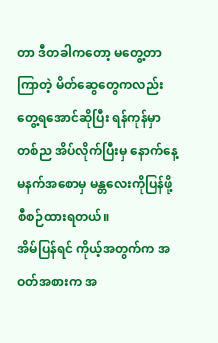တာ ဒီတခါကတော့ မတွေ့တာကြာတဲ့ မိတ်ဆွေတွေကလည်း တွေ့ရအောင်ဆိုပြီး ရန်ကုန်မှာတစ်ည အိပ်လိုက်ပြီးမှ နောက်နေ့ မနက်အစောမှ မန္တလေးကိုပြန်ဖို့ စီစဉ်ထားရတယ်။
အိမ်ပြန်ရင် ကိုယ့်အတွက်က အဝတ်အစားက အ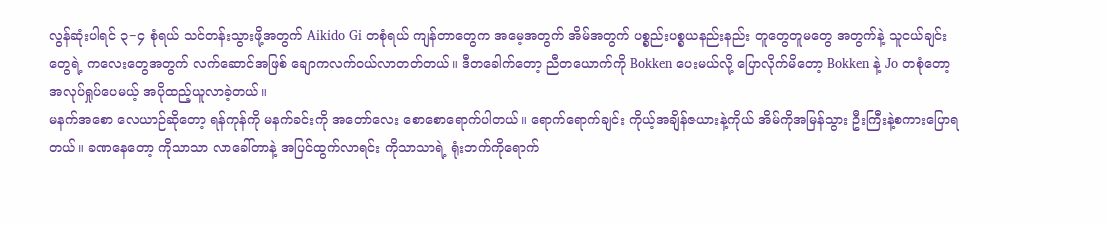လွန်ဆုံးပါရင် ၃−၄ စုံရယ် သင်တန်းသွားဖို့အတွက် Aikido Gi တစုံရယ် ကျန်တာတွေက အမေ့အတွက် အိမ်အတွက် ပစ္စည်းပစ္စယနည်းနည်း တူတွေတူမတွေ အတွက်နဲ့ သူငယ်ချင်းတွေရဲ့ ကလေးတွေအတွက် လက်ဆောင်အဖြစ် ချောကလက်ဝယ်လာတတ်တယ်။ ဒီတခေါက်တော့ ညီတယောက်ကို Bokken ပေးမယ်လို့ ပြောလိုက်မိတော့ Bokken နဲ့ Jo တစုံတော့ အလုပ်ရှုပ်ပေမယ့် အပိုထည့်ယူလာခဲ့တယ်။
မနက်အစော လေယာဉ်ဆိုတော့ ရန်ကုန်ကို မနက်ခင်းကို အတော်လေး စောစောရောက်ပါတယ်။ ရောက်ရောက်ချင်း ကိုယ့်အချိန်ဇယားနဲ့ကိုယ် အိမ်ကိုအမြန်သွား ဦးကြီးနဲ့စကားပြောရတယ်။ ခဏနေတော့ ကိုသာသာ လာခေါ်တာနဲ့ အပြင်ထွက်လာရင်း ကိုသာသာရဲ့ ရုံးဘက်ကိုရောက်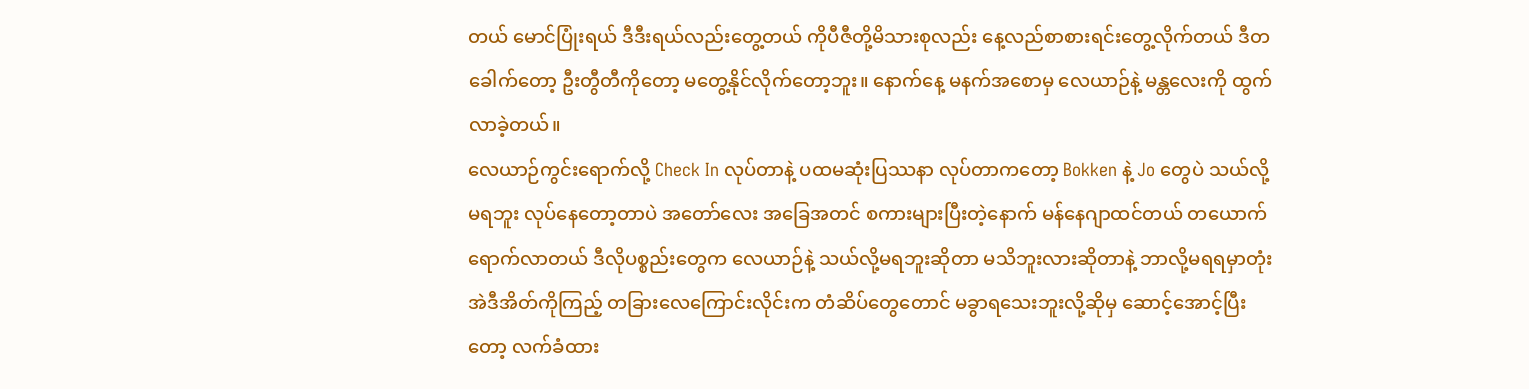တယ် မောင်ပြုံးရယ် ဒီဒီးရယ်လည်းတွေ့တယ် ကိုပီဇီတို့မိသားစုလည်း နေ့လည်စာစားရင်းတွေ့လိုက်တယ် ဒီတခေါက်တော့ ဦးတွီတီကိုတော့ မတွေ့နိုင်လိုက်တော့ဘူး။ နောက်နေ့ မနက်အစောမှ လေယာဉ်နဲ့ မန္တလေးကို ထွက်လာခဲ့တယ်။
လေယာဉ်ကွင်းရောက်လို့ Check In လုပ်တာနဲ့ ပထမဆုံးပြဿနာ လုပ်တာကတော့ Bokken နဲ့ Jo တွေပဲ သယ်လို့မရဘူး လုပ်နေတော့တာပဲ အတော်လေး အခြေအတင် စကားများပြီးတဲ့နောက် မန်နေဂျာထင်တယ် တယောက်ရောက်လာတယ် ဒီလိုပစ္စည်းတွေက လေယာဉ်နဲ့ သယ်လို့မရဘူးဆိုတာ မသိဘူးလားဆိုတာနဲ့ ဘာလို့မရရမှာတုံး အဲဒီအိတ်ကိုကြည့် တခြားလေကြောင်းလိုင်းက တံဆိပ်တွေတောင် မခွာရသေးဘူးလို့ဆိုမှ ဆောင့်အောင့်ပြီးတော့ လက်ခံထား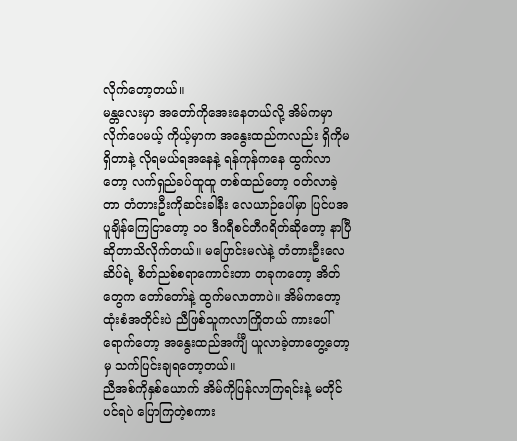လိုက်တော့တယ်။
မန္တလေးမှာ အတော်ကိုအေးနေတယ်လို့ အိမ်ကမှာလိုက်ပေမယ့် ကိုယ့်မှာက အနွေးထည်ကလည်း ရှိကိုမရှိတာနဲ့ လိုရမယ်ရအနေနဲ့ ရန်ကုန်ကနေ ထွက်လာတော့ လက်ရှည်ခပ်ထူထူ တစ်ထည်တော့ ဝတ်လာခဲ့တာ တံတားဦးကိုဆင်းခါနီး လေယာဉ်ပေါ်မှာ ပြင်ပအပူချိန်ကြေငြာတော့ ၁၀ ဒီဂရီစင်တီဂရိတ်ဆိုတော့ နာပြီဆိုတာသိလိုက်တယ်။ မပြောင်းမလဲနဲ့ တံတားဦးလေဆိပ်ရဲ့ စိတ်ညစ်စရာကောင်းတာ တခုကတော့ အိတ်တွေက တော်တော်နဲ့ ထွက်မလာတာပဲ။ အိမ်ကတော့ ထုံးစံအတိုင်းပဲ ညီဖြစ်သူကလာကြိုတယ် ကားပေါ်ရောက်တော့ အနွေးထည်အင်္ကျီ ယူလာခဲ့တာတွေ့တော့မှ သက်ပြင်းချရတော့တယ်။
ညီအစ်ကိုနှစ်ယောက် အိမ်ကိုပြန်လာကြရင်းနဲ့ မတိုင်ပင်ရပဲ ပြောကြတဲ့စကား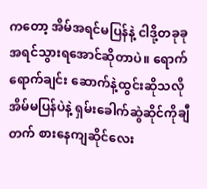ကတော့ အိမ်အရင်မပြန်နဲ့ ငါဒို့တခုခု အရင်သွားရအောင်ဆိုတာပဲ။ ရောက်ရောက်ချင်း ဆောက်နဲ့ထွင်းဆိုသလို အိမ်မပြန်ပဲနဲ့ ရှမ်းခေါက်ဆွဲဆိုင်ကိုချီတက် စားနေကျဆိုင်လေး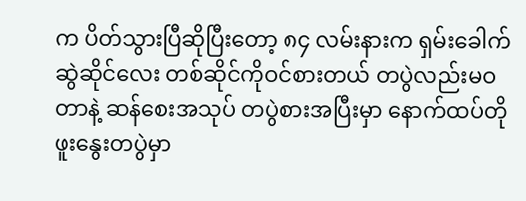က ပိတ်သွားပြီဆိုပြီးတော့ ၈၄ လမ်းနားက ရှမ်းခေါက်ဆွဲဆိုင်လေး တစ်ဆိုင်ကိုဝင်စားတယ် တပွဲလည်းမဝတာနဲ့ ဆန်စေးအသုပ် တပွဲစားအပြီးမှာ နောက်ထပ်တိုဖူးနွေးတပွဲမှာ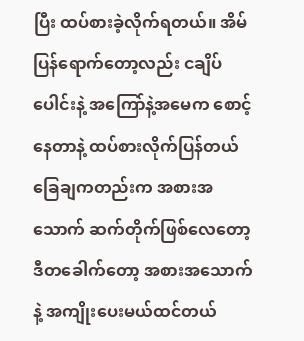ပြီး ထပ်စားခဲ့လိုက်ရတယ်။ အိမ်ပြန်ရောက်တော့လည်း ငချိပ်ပေါင်းနဲ့ အကြော်နဲ့အမေက စောင့်နေတာနဲ့ ထပ်စားလိုက်ပြန်တယ် ခြေချကတည်းက အစားအသောက် ဆက်တိုက်ဖြစ်လေတော့ ဒီတခေါက်တော့ အစားအသောက်နဲ့ အကျိုးပေးမယ်ထင်တယ်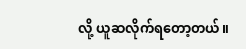လို့ ယူဆလိုက်ရတော့တယ်။